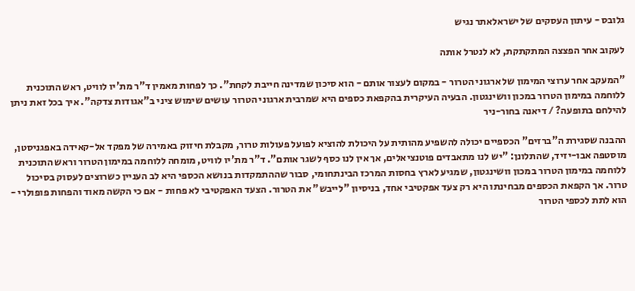גלובס - עיתון העסקים של ישראלאתר נגיש

לעקוב אחר הפצצה המתקתקת, לא לנטרל אותה

"המעקב אחר ערוצי המימון של ארגוני הטרור - במקום לעצור אותם - הוא סיכון שמדינה חייבת לקחת". כך לפחות מאמין ד"ר מת'יו לוויט, ראש התוכנית ללוחמה במימון הטרור במכון וושינגטון. הבעיה העיקרית בהקפאת כספים היא שמרבית ארגוני הטרור עושים שימוש ציני ב"אגודות צדקה". איך בכל זאת ניתן להילחם בתופעה? / דיאנה בחור-ניר

ההבנה שסגירת ה"ברזים" הכספיים יכולה להשפיע מהותית על היכולת להוציא לפועל פעולות טרור, מקבלת חיזוק באמירה של מפקד אל-קאידה באפגניסטן, מוסטפה אבו-יזיד, שהתלונן: "יש לנו מתאבדים פוטנציאלים, אך אין לנו כסף לשגר אותם". ד"ר מת'יו לוויט, מומחה ללוחמה במימון הטרור וראש התוכנית ללוחמה במימון הטרור במכון וושינגטון, שמגיע לארץ בחסות המרכז הבינתחומי, סבור שההתמקדות בנושא הכספי היא לב העניין כשרוצים לעסוק בסיכול טרור. אך הקפאת הכספים מבחינתו היא רק צעד אפקטיבי אחד, בניסיון "לייבש" את הטרור. הצעד האפקטיבי לא פחות - אם כי הקשה מאוד והפחות פופולרי - הוא לתת לכספי הטרור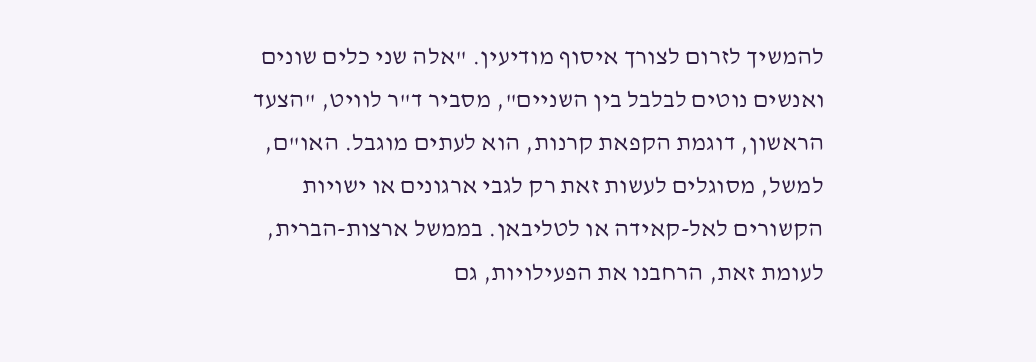להמשיך לזרום לצורך איסוף מודיעין. "אלה שני כלים שונים ואנשים נוטים לבלבל בין השניים", מסביר ד"ר לוויט, "הצעד הראשון, דוגמת הקפאת קרנות, הוא לעתים מוגבל. האו"ם, למשל, מסוגלים לעשות זאת רק לגבי ארגונים או ישויות הקשורים לאל-קאידה או לטליבאן. בממשל ארצות-הברית, לעומת זאת, הרחבנו את הפעילויות, גם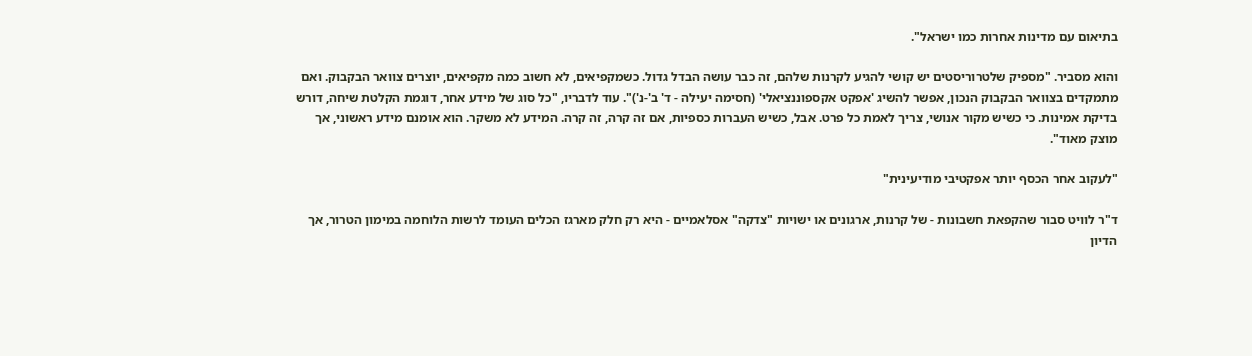בתיאום עם מדינות אחרות כמו ישראל".

והוא מסביר. "מספיק שלטרוריסטים יש קושי להגיע לקרנות שלהם, זה כבר עושה הבדל גדול. כשמקפיאים, לא חשוב כמה מקפיאים, יוצרים צוואר הבקבוק. ואם מתמקדים בצוואר הבקבוק הנכון, אפשר להשיג 'אפקט אקספוננציאלי' (חסימה יעילה - ד' ב'-נ')". עוד לדבריו, "כל סוג של מידע אחר, דוגמת הקלטת שיחה, דורש בדיקת אמינות. כי כשיש מקור אנושי, צריך לאמת כל פרט. אבל, כשיש העברות כספיות, אם זה קרה, זה קרה. המידע לא משקר. הוא אומנם מידע ראשוני, אך מוצק מאוד".

"לעקוב אחר הכסף יותר אפקטיבי מודיעינית"

ד"ר לוויט סבור שהקפאת חשבונות - של קרנות, ארגונים או ישויות "צדקה" אסלאמיים - היא רק חלק מארגז הכלים העומד לרשות הלוחמה במימון הטרור, אך הדיון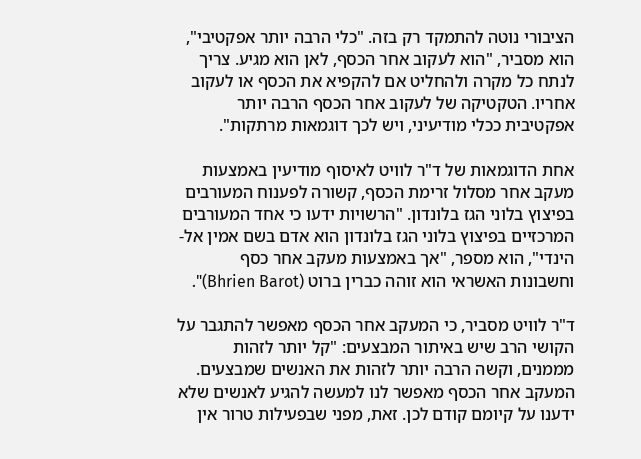הציבורי נוטה להתמקד רק בזה. "כלי הרבה יותר אפקטיבי", הוא מסביר, "הוא לעקוב אחר הכסף, לאן הוא מגיע. צריך לנתח כל מקרה ולהחליט אם להקפיא את הכסף או לעקוב אחריו. הטקטיקה של לעקוב אחר הכסף הרבה יותר אפקטיבית ככלי מודיעיני, ויש לכך דוגמאות מרתקות".

אחת הדוגמאות של ד"ר לוויט לאיסוף מודיעין באמצעות מעקב אחר מסלול זרימת הכסף, קשורה לפענוח המעורבים בפיצוץ בלוני הגז בלונדון. "הרשויות ידעו כי אחד המעורבים המרכזיים בפיצוץ בלוני הגז בלונדון הוא אדם בשם אמין אל-הינדי", הוא מספר, "אך באמצעות מעקב אחר כסף וחשבונות האשראי הוא זוהה כברין ברוט (Bhrien Barot)".

ד"ר לוויט מסביר, כי המעקב אחר הכסף מאפשר להתגבר על הקושי הרב שיש באיתור המבצעים: "קל יותר לזהות מממנים, וקשה הרבה יותר לזהות את האנשים שמבצעים. המעקב אחר הכסף מאפשר לנו למעשה להגיע לאנשים שלא ידענו על קיומם קודם לכן. זאת, מפני שבפעילות טרור אין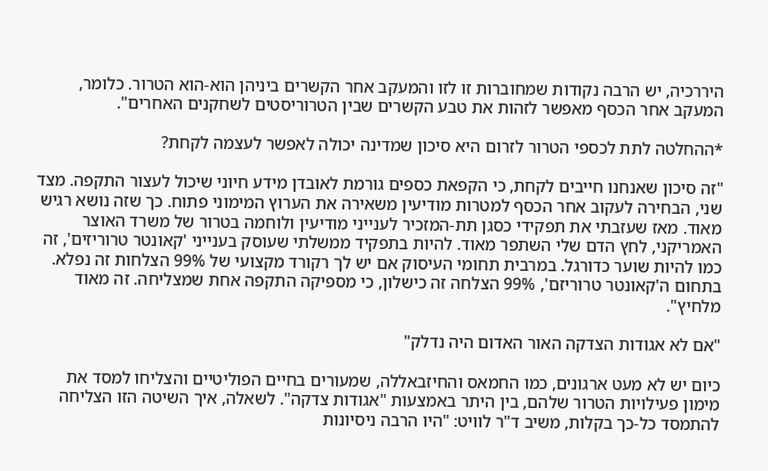היררכיה, יש הרבה נקודות שמחוברות זו לזו והמעקב אחר הקשרים ביניהן הוא-הוא הטרור. כלומר, המעקב אחר הכסף מאפשר לזהות את טבע הקשרים שבין הטרוריסטים לשחקנים האחרים".

*ההחלטה לתת לכספי הטרור לזרום היא סיכון שמדינה יכולה לאפשר לעצמה לקחת?

"זה סיכון שאנחנו חייבים לקחת, כי הקפאת כספים גורמת לאובדן מידע חיוני שיכול לעצור התקפה. מצד שני, הבחירה לעקוב אחר הכסף למטרות מודיעין משאירה את הערוץ המימוני פתוח. כך שזה נושא רגיש מאוד. מאז שעזבתי את תפקידי כסגן תת-המזכיר לענייני מודיעין ולוחמה בטרור של משרד האוצר האמריקני, לחץ הדם שלי השתפר מאוד. להיות בתפקיד ממשלתי שעוסק בענייני 'קאונטר טרוריזים', זה כמו להיות שוער כדורגל. במרבית תחומי העיסוק אם יש לך רקורד מקצועי של 99% הצלחות זה נפלא. בתחום ה'קאונטר טרוריזם', 99% הצלחה זה כישלון, כי מספיקה התקפה אחת שמצליחה. זה מאוד מלחיץ".

"אם לא אגודות הצדקה האור האדום היה נדלק"

כיום יש לא מעט ארגונים, כמו החמאס והחיזבאללה, שמעורים בחיים הפוליטיים והצליחו למסד את מימון פעילויות הטרור שלהם, בין היתר באמצעות "אגודות צדקה". לשאלה, איך השיטה הזו הצליחה להתמסד כל-כך בקלות, משיב ד"ר לוויט: "היו הרבה ניסיונות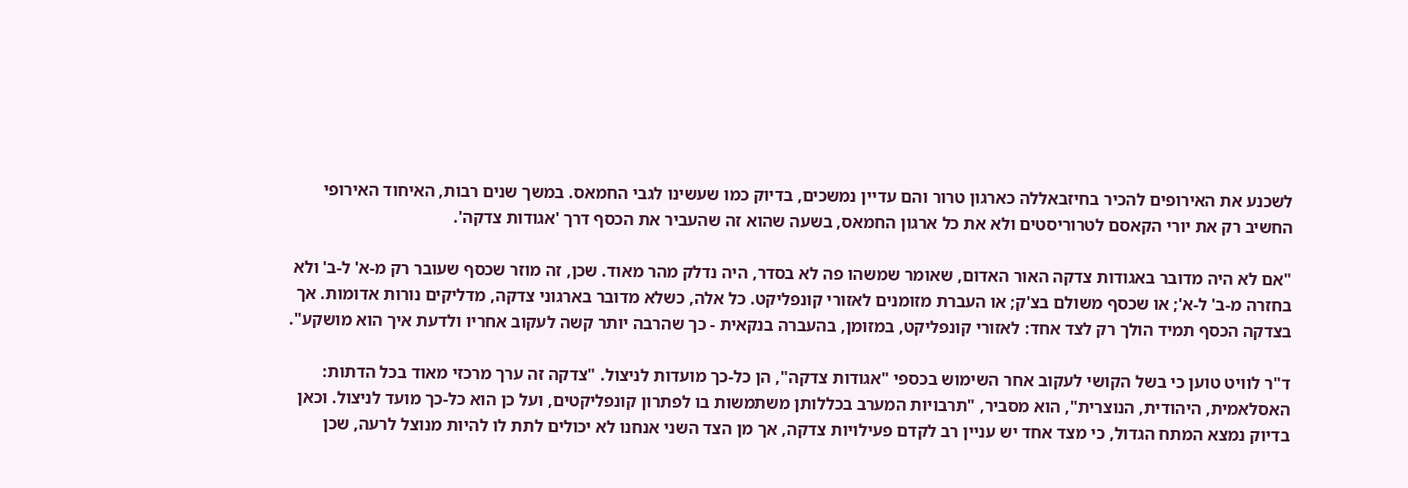לשכנע את האירופים להכיר בחיזבאללה כארגון טרור והם עדיין נמשכים, בדיוק כמו שעשינו לגבי החמאס. במשך שנים רבות, האיחוד האירופי החשיב רק את יורי הקאסם לטרוריסטים ולא את כל ארגון החמאס, בשעה שהוא זה שהעביר את הכסף דרך 'אגודות צדקה'.

"אם לא היה מדובר באגודות צדקה האור האדום, שאומר שמשהו פה לא בסדר, היה נדלק מהר מאוד. שכן, זה מוזר שכסף שעובר רק מ-א' ל-ב' ולא בחזרה מ-ב' ל-א'; או שכסף משולם בצ'ק; או העברת מזומנים לאזורי קונפליקט. כל אלה, כשלא מדובר בארגוני צדקה, מדליקים נורות אדומות. אך בצדקה הכסף תמיד הולך רק לצד אחד: לאזורי קונפליקט, במזומן, בהעברה בנקאית - כך שהרבה יותר קשה לעקוב אחריו ולדעת איך הוא מושקע".

ד"ר לוויט טוען כי בשל הקושי לעקוב אחר השימוש בכספי "אגודות צדקה", הן כל-כך מועדות לניצול. "צדקה זה ערך מרכזי מאוד בכל הדתות: האסלאמית, היהודית, הנוצרית", הוא מסביר, "תרבויות המערב בכללותן משתמשות בו לפתרון קונפליקטים, ועל כן הוא כל-כך מועד לניצול. וכאן בדיוק נמצא המתח הגדול, כי מצד אחד יש עניין רב לקדם פעילויות צדקה, אך מן הצד השני אנחנו לא יכולים לתת לו להיות מנוצל לרעה, שכן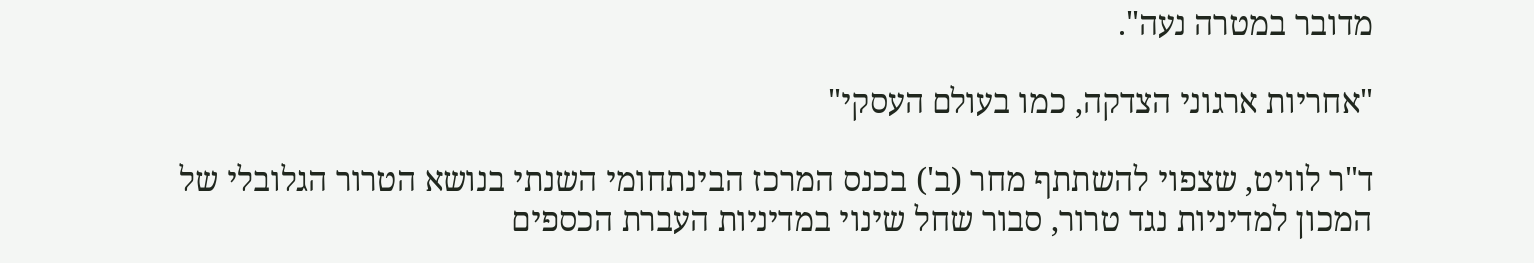מדובר במטרה נעה".

"אחריות ארגוני הצדקה, כמו בעולם העסקי"

ד"ר לוויט, שצפוי להשתתף מחר (ב') בכנס המרכז הבינתחומי השנתי בנושא הטרור הגלובלי של המכון למדיניות נגד טרור, סבור שחל שינוי במדיניות העברת הכספים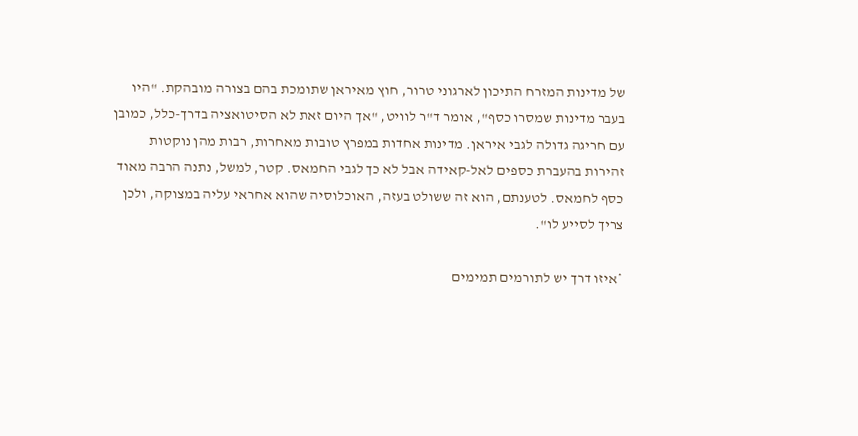של מדינות המזרח התיכון לארגוני טרור, חוץ מאיראן שתומכת בהם בצורה מובהקת. "היו בעבר מדינות שמסרו כסף", אומר ד"ר לוויט, "אך היום זאת לא הסיטואציה בדרך-כלל, כמובן עם חריגה גדולה לגבי איראן. מדינות אחדות במפרץ טובות מאחרות, רבות מהן נוקטות זהירות בהעברת כספים לאל-קאידה אבל לא כך לגבי החמאס. קטר, למשל, נתנה הרבה מאוד כסף לחמאס. לטענתם, הוא זה ששולט בעזה, האוכלוסיה שהוא אחראי עליה במצוקה, ולכן צריך לסייע לו".

*איזו דרך יש לתורמים תמימים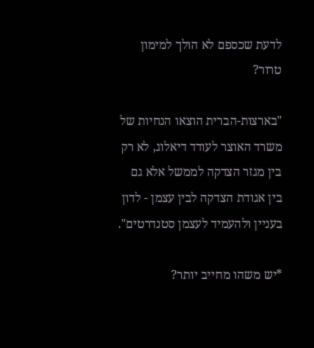לדעת שכספם לא הולך למימון טרור?

"בארצות-הברית הוצאו הנחיות של משרד האוצר לעודד דיאלוג, לא רק בין מגזר הצדקה לממשל אלא גם בין אגודת הצדקה לבין עצמן - לדון בעניין ולהעמיד לעצמן סטנדרטים".

*יש משהו מחייב יותר?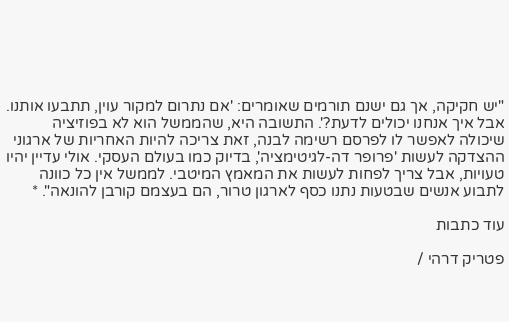"יש חקיקה, אך גם ישנם תורמים שאומרים: 'אם נתרום למקור עוין, תתבעו אותנו. אבל איך אנחנו יכולים לדעת?'. התשובה היא, שהממשל הוא לא בפוזיציה שיכולה לאפשר לו לפרסם רשימה לבנה, זאת צריכה להיות האחריות של ארגוני ההצדקה לעשות 'פרופר דה-לגיטימציה', בדיוק כמו בעולם העסקי. אולי עדיין יהיו טעויות, אבל צריך לפחות לעשות את המאמץ המיטבי. לממשל אין כל כוונה לתבוע אנשים שבטעות נתנו כסף לארגון טרור, הם בעצמם קורבן להונאה". *

עוד כתבות

פטריק דרהי /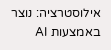אילוסטרציה: נוצר באמצעות AI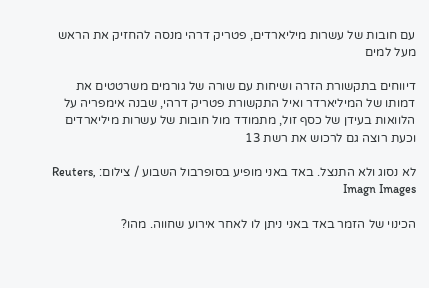עם חובות של עשרות מיליארדים, פטריק דרהי מנסה להחזיק את הראש מעל למים

דיווחים בתקשורת הזרה ושיחות עם שורה של גורמים משרטטים את דמותו של המיליארדר ואיל התקשורת פטריק דרהי, שבנה אימפריה על הלוואות בעידן של כסף זול, מתמודד מול חובות של עשרות מיליארדים וכעת רוצה גם לרכוש את רשת 13

לא נסוג ולא התנצל. באד באני מופיע בסופרבול השבוע / צילום: Reuters, Imagn Images

הכינוי של הזמר באד באני ניתן לו לאחר אירוע שחווה. מהו?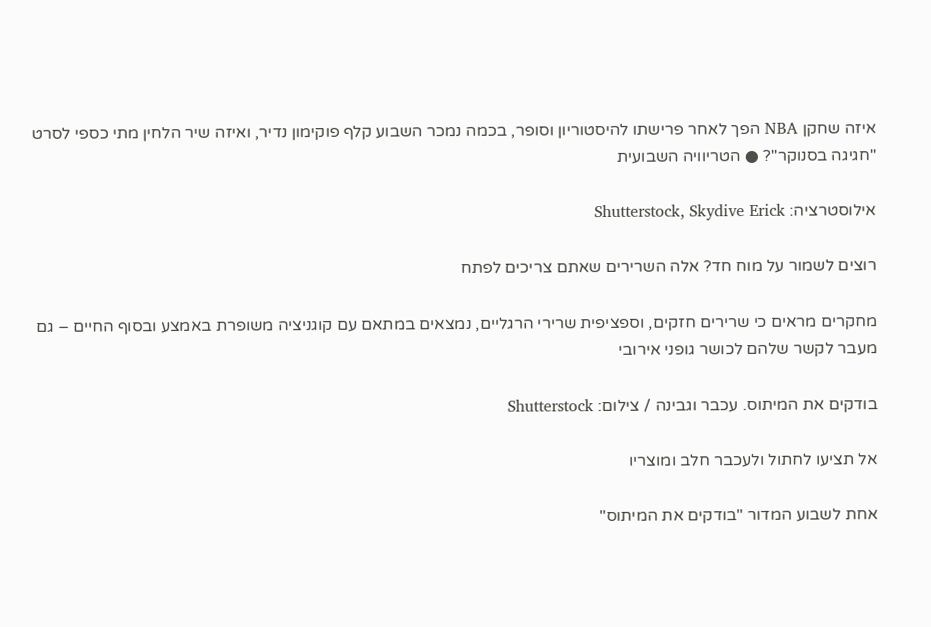איזה שחקן NBA הפך לאחר פרישתו להיסטוריון וסופר, בכמה נמכר השבוע קלף פוקימון נדיר, ואיזה שיר הלחין מתי כספי לסרט "חגיגה בסנוקר"? ● הטריוויה השבועית

אילוסטרציה: Shutterstock, Skydive Erick

רוצים לשמור על מוח חד? אלה השרירים שאתם צריכים לפתח

מחקרים מראים כי שרירים חזקים, וספציפית שרירי הרגליים, נמצאים במתאם עם קוגניציה משופרת באמצע ובסוף החיים – גם מעבר לקשר שלהם לכושר גופני אירובי

בודקים את המיתוס. עכבר וגבינה / צילום: Shutterstock

אל תציעו לחתול ולעכבר חלב ומוצריו

אחת לשבוע המדור "בודקים את המיתוס"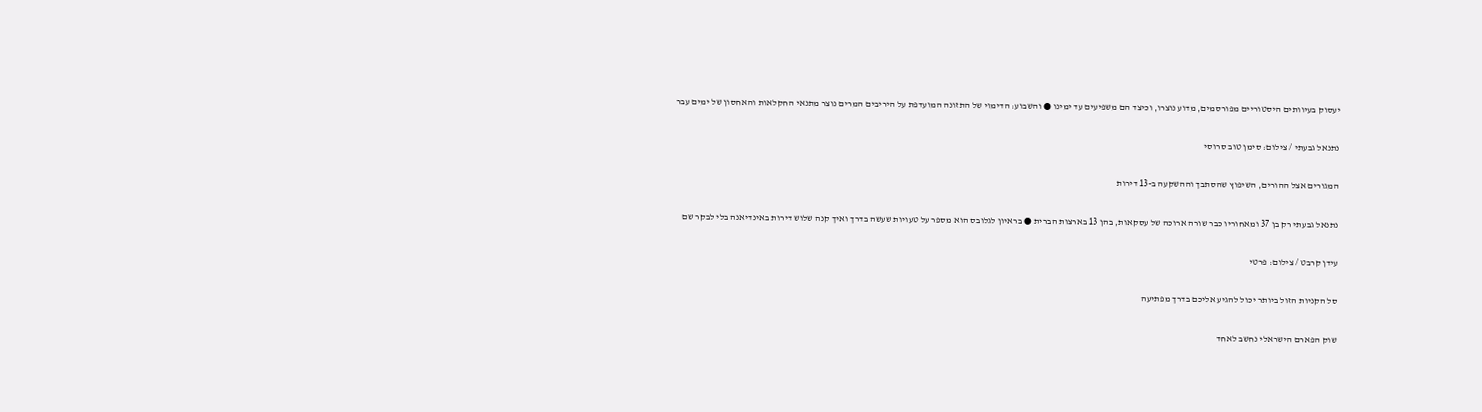יעסוק בעיוותים היסטוריים מפורסמים, מדוע נוצרו, וכיצד הם משפיעים עד ימינו ● והשבוע: הדימוי של התזונה המועדפת על היריבים המרים נוצר מתנאי החקלאות והאחסון של ימים עבר

נתנאל גבעתי / צילום: סימן טוב סרוסי

המגורים אצל ההורים, השיפוץ שהסתבך וההשקעה ב-13 דירות

נתנאל גבעתי רק בן 37 ומאחוריו כבר שורה ארוכה של עסקאות, בהן 13 בארצות הברית ● בראיון לגלובס הוא מספר על טעויות שעשה בדרך ואיך קנה שלוש דירות באינדיאנה בלי לבקר שם

עידן קרבט / צילום: פרטי

סל הקניות הזול ביותר יכול להגיע אליכם בדרך מפתיעה

שוק הפארם הישראלי נחשב לאחד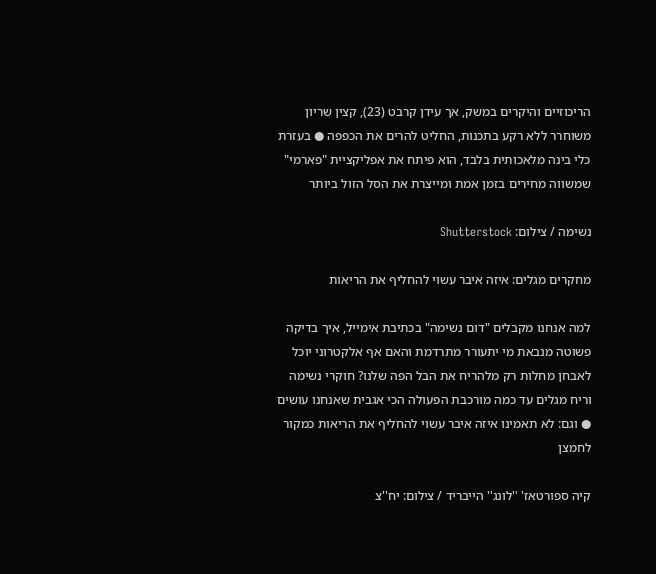הריכוזיים והיקרים במשק, אך עידן קרבט (23), קצין שריון משוחרר ללא רקע בתכנות, החליט להרים את הכפפה ● בעזרת כלי בינה מלאכותית בלבד, הוא פיתח את אפליקציית "פארמי" שמשווה מחירים בזמן אמת ומייצרת את הסל הזול ביותר

נשימה / צילום: Shutterstock

מחקרים מגלים: איזה איבר עשוי להחליף את הריאות

למה אנחנו מקבלים "דום נשימה" בכתיבת אימייל, איך בדיקה פשוטה מנבאת מי יתעורר מתרדמת והאם אף אלקטרוני יוכל לאבחן מחלות רק מלהריח את הבל הפה שלנו? חוקרי נשימה וריח מגלים עד כמה מורכבת הפעולה הכי אגבית שאנחנו עושים ● וגם: לא תאמינו איזה איבר עשוי להחליף את הריאות כמקור לחמצן

קיה ספורטאז' ''לונג'' הייבריד / צילום: יח''צ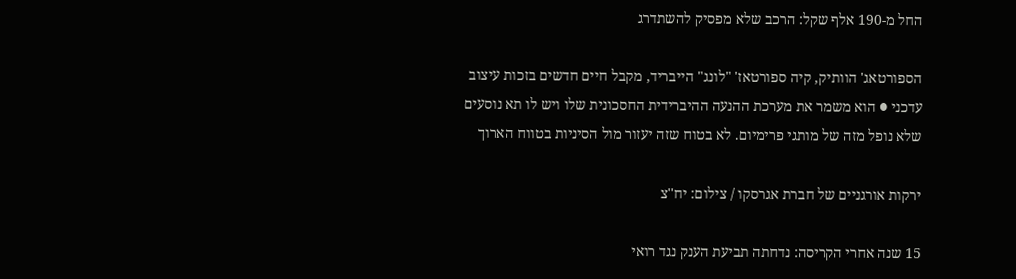החל מ-190 אלף שקל: הרכב שלא מפסיק להשתדרג

הספורטאג' הוותיק, קיה ספורטאז' "לונג" הייבריד, מקבל חיים חדשים בזכות עיצוב עדכני ● הוא משמר את מערכת ההנעה ההיברידית החסכונית שלו ויש לו תא נוסעים שלא נופל מזה של מותגי פרימיום. לא בטוח שזה יעזור מול הסיניות בטווח הארוך

ירקות אורגניים של חברת אגרסקו / צילום: יח''צ

15 שנה אחרי הקריסה: נדחתה תביעת הענק נגד רואי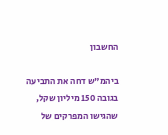החשבון

ביהמ"ש דחה את התביעה בגובה 150 מיליון שקל, שהגישו המפרקים של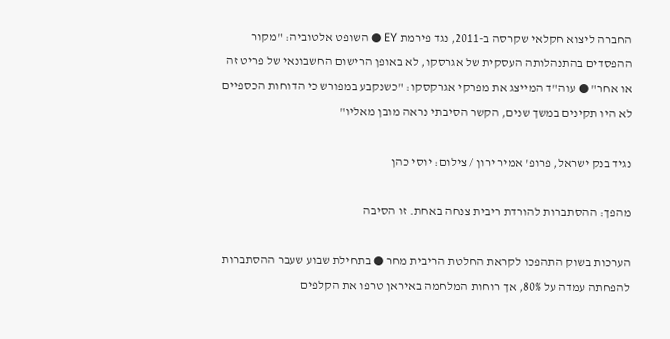החברה ליצוא חקלאי שקרסה ב-2011, נגד פירמת EY ● השופט אלטוביה: "מקור ההפסדים בהתנהלותה העסקית של אגרסקו, לא באופן הרישום החשבונאי של פריט זה או אחר" ● עוה"ד המייצג את מפרקי אגרקסקו: "כשנקבע במפורש כי הדוחות הכספיים לא היו תקינים במשך שנים, הקשר הסיבתי נראה מובן מאליו"

נגיד בנק ישראל, פרופ' אמיר ירון / צילום: יוסי כהן

מהפך: ההסתברות להורדת ריבית צנחה באחת. זו הסיבה

הערכות בשוק התהפכו לקראת החלטת הריבית מחר ● בתחילת שבוע שעבר ההסתברות להפחתה עמדה על 80%, אך רוחות המלחמה באיראן טרפו את הקלפים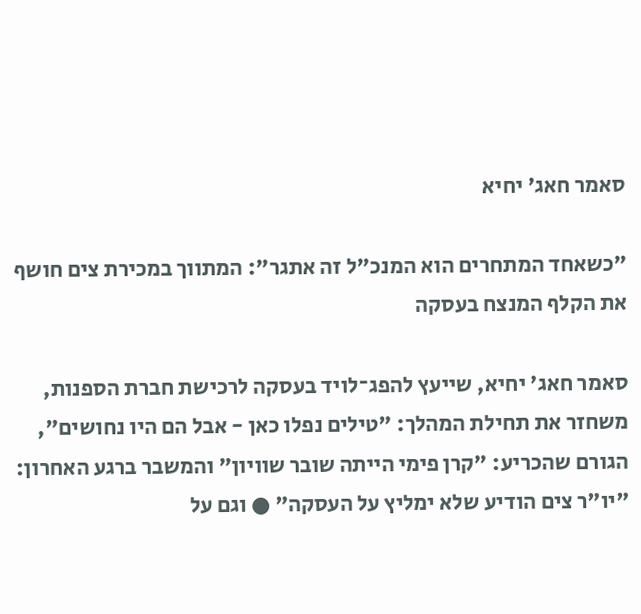סאמר חאג' יחיא

"כשאחד המתחרים הוא המנכ"ל זה אתגר": המתווך במכירת צים חושף את הקלף המנצח בעסקה

סאמר חאג' יחיא, שייעץ להפג־לויד בעסקה לרכישת חברת הספנות, משחזר את תחילת המהלך: "טילים נפלו כאן - אבל הם היו נחושים", הגורם שהכריע: "קרן פימי הייתה שובר שוויון" והמשבר ברגע האחרון: "יו"ר צים הודיע שלא ימליץ על העסקה" ● וגם על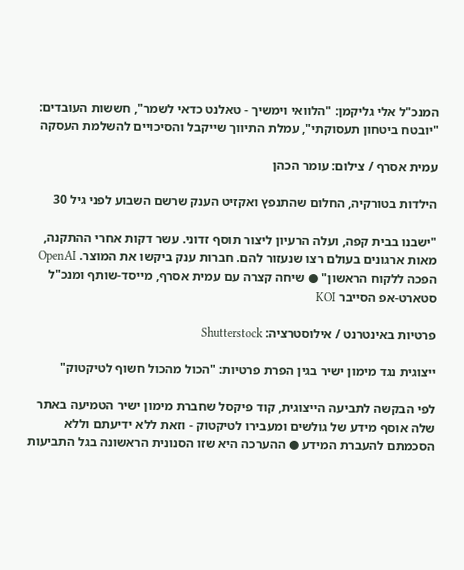המנכ"ל אלי גליקמן: "הלוואי וימשיך - טאלנט כדאי לשמר", חששות העובדים: "יובטח ביטחון תעסוקתי", עמלת התיווך שייקבל והסיכויים להשלמת העסקה

עמית אסרף / צילום: עומר הכהן

הילדות בטורקיה, החלום שהתנפץ ואקזיט הענק שרשם השבוע לפני גיל 30

"ישבנו בבית קפה, ועלה הרעיון ליצור תוסף זדוני. עשר דקות אחרי ההתקנה, מאות ארגונים בעולם רצו שנעזור להם. חברות ענק ביקשו את המוצר. OpenAI הפכה ללקוח הראשון" ● שיחה קצרה עם עמית אסרף, מייסד-שותף ומנכ"ל סטארט-אפ הסייבר KOI

פרטיות באינטרנט / אילוסטרציה: Shutterstock

ייצוגית נגד מימון ישיר בגין הפרת פרטיות: "הכול מהכול חשוף לטיקטוק"

לפי הבקשה לתביעה הייצוגית, קוד פיקסל שחברת מימון ישיר הטמיעה באתר שלה אוסף מידע של גולשים ומעבירו לטיקטוק - וזאת ללא ידיעתם וללא הסכמתם להעברת המידע ● ההערכה היא שזו הסנונית הראשונה בגל התביעות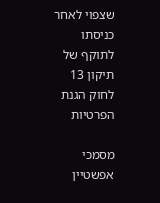שצפוי לאחר כניסתו לתוקף של תיקון 13 לחוק הגנת הפרטיות

מסמכי אפשטיין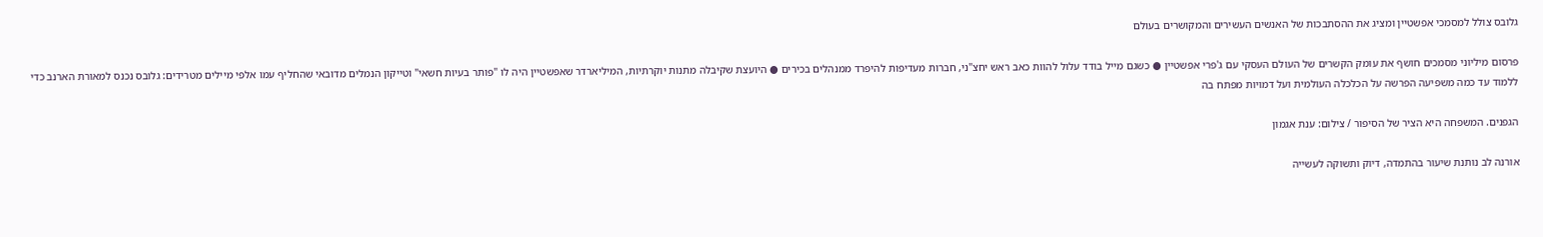גלובס צולל למסמכי אפשטיין ומציג את ההסתבכות של האנשים העשירים והמקושרים בעולם

פרסום מיליוני מסמכים חושף את עומק הקשרים של העולם העסקי עם ג'פרי אפשטיין ● כשגם מייל בודד עלול להוות כאב ראש יחצ"ני, חברות מעדיפות להיפרד ממנהלים בכירים ● היועצת שקיבלה מתנות יוקרתיות, המיליארדר שאפשטיין היה לו "פותר בעיות חשאי" וטייקון הנמלים מדובאי שהחליף עמו אלפי מיילים מטרידים: גלובס נכנס למאורת הארנב כדי ללמוד עד כמה משפיעה הפרשה על הכלכלה העולמית ועל דמויות מפתח בה

הגפנים. המשפחה היא הציר של הסיפור / צילום: ענת אגמון

אורנה לב נותנת שיעור בהתמדה, דיוק ותשוקה לעשייה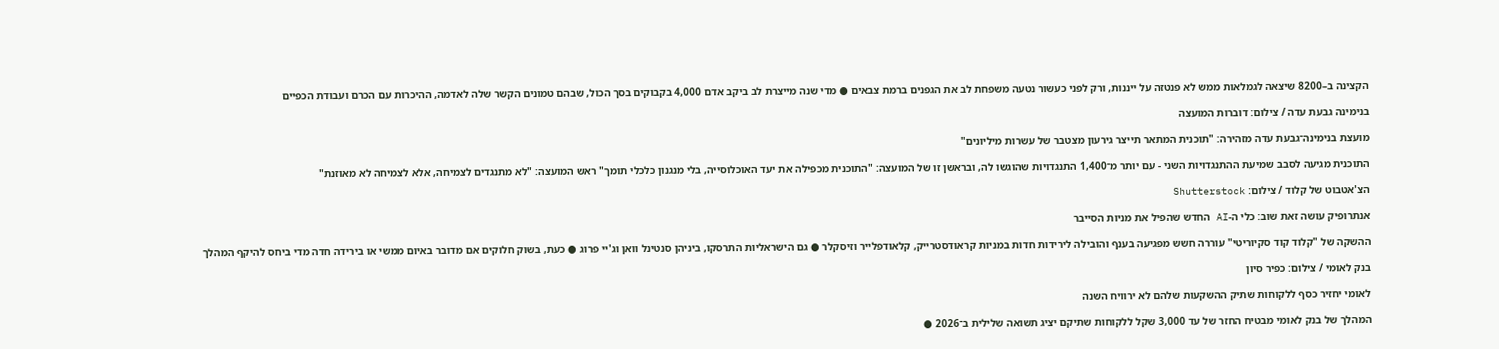הקצינה ב–8200 שיצאה לגמלאות ממש לא פנטזה על ייננות, ורק לפני כעשור נטעה משפחת לב את הגפנים ברמת צבאים ● מדי שנה מייצרת לב ביקב אדם 4,000 בקבוקים בסך הכול, שבהם טמונים הקשר שלה לאדמה, ההיכרות עם הכרם ועבודת הכפיים

בנימינה גבעת עדה / צילום: דוברות המועצה

מועצת בנימינה־גבעת עדה מזהירה: "תוכנית המתאר תייצר גירעון מצטבר של עשרות מיליונים"

התוכנית מגיעה לסבב שמיעת ההתנגדויות השני - עם יותר מ־1,400 התנגדויות שהוגשו לה, ובראשן זו של המועצה: "התוכנית מכפילה את יעד האוכלוסייה, בלי מנגנון כלכלי תומך" ראש המועצה: "לא מתנגדים לצמיחה, אלא לצמיחה לא מאוזנת"

הצ'אטבוט של קלוד / צילום: Shutterstock

אנתרופיק עושה זאת שוב: כלי ה-AI החדש שהפיל את מניות הסייבר

ההשקה של "קלוד קוד סקיוריטי" עוררה חשש מפגיעה בענף והובילה לירידות חדות במניות קראודסטרייק, קלאודפלייר וזיסקלר ● גם הישראליות התרסקו, ביניהן סנטינל וואן וג'יי פרוג ● כעת, בשוק חלוקים אם מדובר באיום ממשי או בירידה חדה מדי ביחס להיקף המהלך

בנק לאומי / צילום: כפיר סיון

לאומי יחזיר כסף ללקוחות שתיק ההשקעות שלהם לא ירוויח השנה

המהלך של בנק לאומי מבטיח החזר של עד 3,000 שקל ללקוחות שתיקם יציג תשואה שלילית ב־2026 ●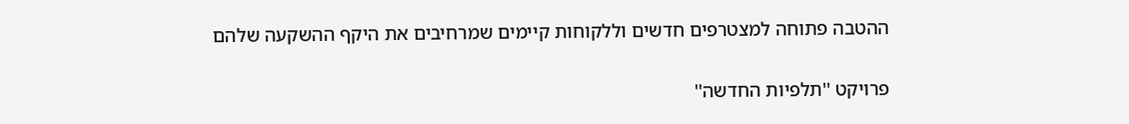ההטבה פתוחה למצטרפים חדשים וללקוחות קיימים שמרחיבים את היקף ההשקעה שלהם

פרויקט ''תלפיות החדשה''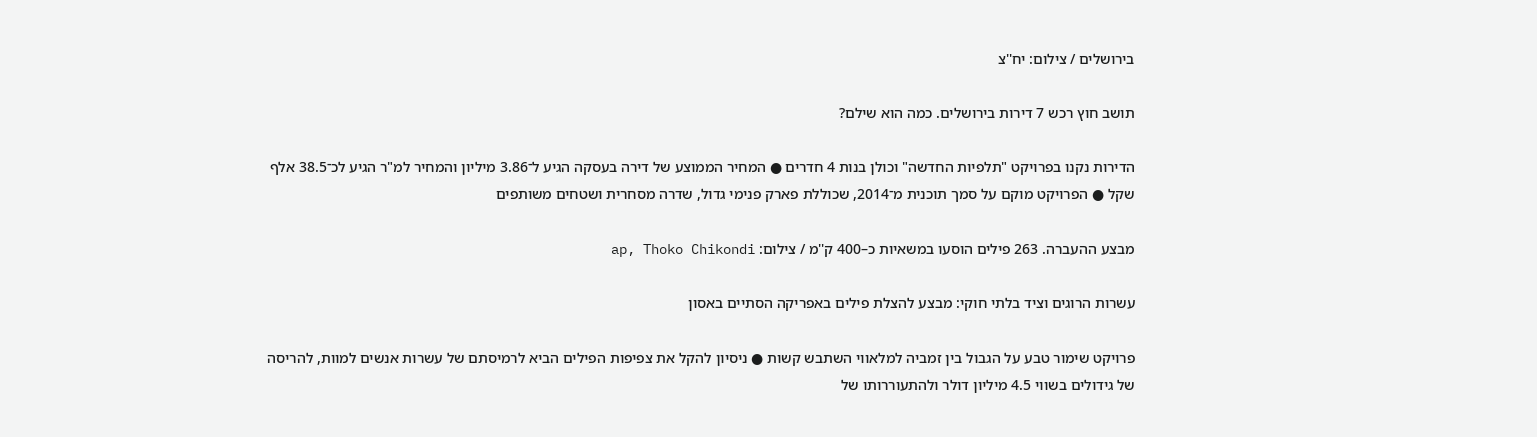בירושלים / צילום: יח''צ

תושב חוץ רכש 7 דירות בירושלים. כמה הוא שילם?

הדירות נקנו בפרויקט "תלפיות החדשה" וכולן בנות 4 חדרים ● המחיר הממוצע של דירה בעסקה הגיע ל־3.86 מיליון והמחיר למ"ר הגיע לכ־38.5 אלף שקל ● הפרויקט מוקם על סמך תוכנית מ־2014, שכוללת פארק פנימי גדול, שדרה מסחרית ושטחים משותפים

מבצע ההעברה. 263 פילים הוסעו במשאיות כ–400 ק''מ / צילום: ap, Thoko Chikondi

עשרות הרוגים וציד בלתי חוקי: מבצע להצלת פילים באפריקה הסתיים באסון

פרויקט שימור טבע על הגבול בין זמביה למלאווי השתבש קשות ● ניסיון להקל את צפיפות הפילים הביא לרמיסתם של עשרות אנשים למוות, להריסה של גידולים בשווי 4.5 מיליון דולר ולהתעוררותו של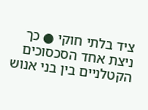ציד בלתי חוקי ● כך ניצת אחד הסכסוכים הקטלניים בין בני אנוש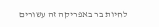לחיות בר באפריקה זה עשורים